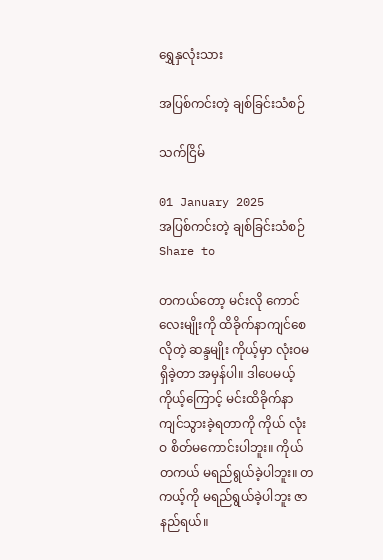ရွှေနှလုံးသား

အပြစ်ကင်းတဲ့ ချစ်ခြင်းသံစဉ်

သက်ငြိမ်

01 January 2025
အပြစ်ကင်းတဲ့ ချစ်ခြင်းသံစဉ်
Share to

တကယ်တော့ မင်းလို ကောင်လေးမျိုးကို ထိခိုက်နာကျင်စေလိုတဲ့ ဆန္ဒမျိုး ကိုယ့်မှာ လုံးဝမရှိခဲ့တာ အမှန်ပါ။ ဒါပေမယ့် ကိုယ့်ကြောင့် မင်းထိခိုက်နာကျင်သွားခဲ့ရတာကို ကိုယ် လုံးဝ စိတ်မကောင်းပါဘူး။ ကိုယ်တကယ် မရည်ရွယ်ခဲ့ပါဘူး။ တကယ့်ကို မရည်ရွယ်ခဲ့ပါဘူး ဇာနည်ရယ်။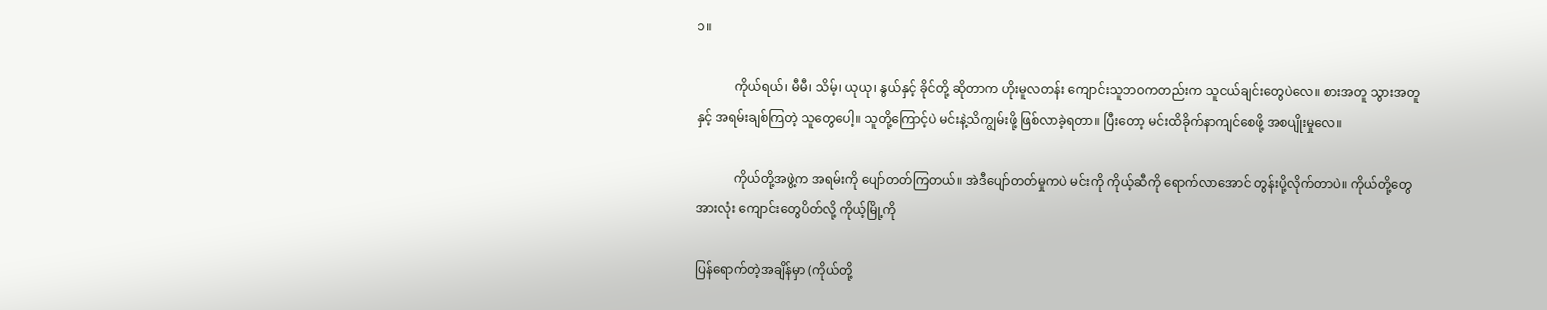၁။

            ကိုယ်ရယ်၊ မီမီ၊ သိမ့်၊ ယုယု၊ နွယ်နှင့် ခိုင်တို့ ဆိုတာက ဟိုးမူလတန်း ကျောင်းသူဘဝကတည်းက သူငယ်ချင်းတွေပဲလေ။ စားအတူ သွားအတူနှင့် အရမ်းချစ်ကြတဲ့ သူတွေပေါ့။ သူတို့ကြောင့်ပဲ မင်းနဲ့သိကျွမ်းဖို့ ဖြစ်လာခဲ့ရတာ။ ပြီးတော့ မင်းထိခိုက်နာကျင်စေဖို့ အစပျိုးမှုလေ။

            ကိုယ်တို့အဖွဲ့က အရမ်းကို ပျော်တတ်ကြတယ်။ အဲဒီပျော်တတ်မှုကပဲ မင်းကို ကိုယ့်ဆီကို ရောက်လာအောင် တွန်းပို့လိုက်တာပဲ။ ကိုယ်တို့တွေအားလုံး ကျောင်းတွေပိတ်လို့ ကိုယ့်မြို့ကို

ပြန်ရောက်တဲ့အချိန်မှာ (ကိုယ်တို့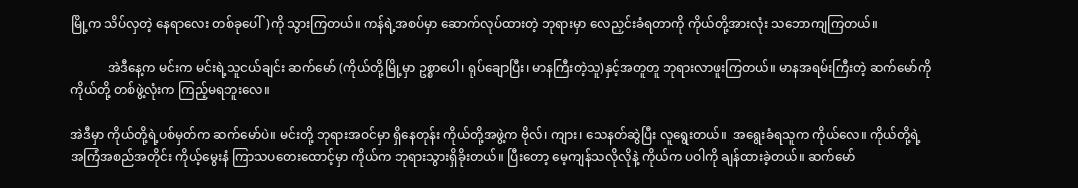မြို့က သိပ်လှတဲ့ နေရာလေး တစ်ခုပေါ်)ကို သွားကြတယ်။ ကန်ရဲ့အစပ်မှာ ဆောက်လုပ်ထားတဲ့ ဘုရားမှာ လေညှင်းခံရတာကို ကိုယ်တို့အားလုံး သဘောကျကြတယ်။

            အဲဒီနေ့က မင်းက မင်းရဲ့သူငယ်ချင်း ဆက်မော် (ကိုယ်တို့မြို့မှာ ဥစ္စာပေါ၊ ရုပ်ချောပြီး၊ မာနကြီးတဲ့သူ)နှင့်အတူတူ ဘုရားလာဖူးကြတယ်။ မာနအရမ်းကြီးတဲ့ ဆက်မော်ကို ကိုယ်တို့ တစ်ဖွဲ့လုံးက ကြည့်မရဘူးလေ။

အဲဒီမှာ ကိုယ်တို့ရဲ့ပစ်မှတ်က ဆက်မော်ပဲ။ မင်းတို့ ဘုရားအဝင်မှာ ရှိနေတုန်း ကိုယ်တို့အဖွဲ့က ဗိုလ်၊ ကျား၊ သေနတ်ဆွဲပြီး လူရွေးတယ်။  အရွေးခံရသူက ကိုယ်လေ။ ကိုယ်တို့ရဲ့ အကြံအစည်အတိုင်း ကိုယ့်မွေးနံ ကြာသပတေးထောင့်မှာ ကိုယ်က ဘုရားသွားရှိခိုးတယ်။ ပြီးတော့ မေ့ကျန်သလိုလိုနဲ့ ကိုယ်က ပဝါကို ချန်ထားခဲ့တယ်။ ဆက်မော်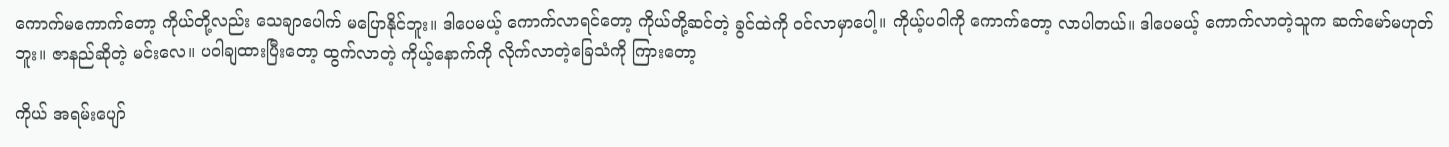ကောက်မကောက်တော့ ကိုယ်တို့လည်း သေချာပေါက် မပြောနိုင်ဘူး။ ဒါပေမယ့် ကောက်လာရင်တော့ ကိုယ်တို့ဆင်တဲ့ ခွင်ထဲကို ဝင်လာမှာပေါ့။ ကိုယ့်ပဝါကို ကောက်တော့ လာပါတယ်။ ဒါပေမယ့် ကောက်လာတဲ့သူက ဆက်မော်မဟုတ်ဘူး။ ဇာနည်ဆိုတဲ့ မင်းလေ။ ပဝါချထားပြီးတော့ ထွက်လာတဲ့ ကိုယ့်နောက်ကို လိုက်လာတဲ့ခြေသံကို ကြားတော့

ကိုယ် အရမ်းပျော်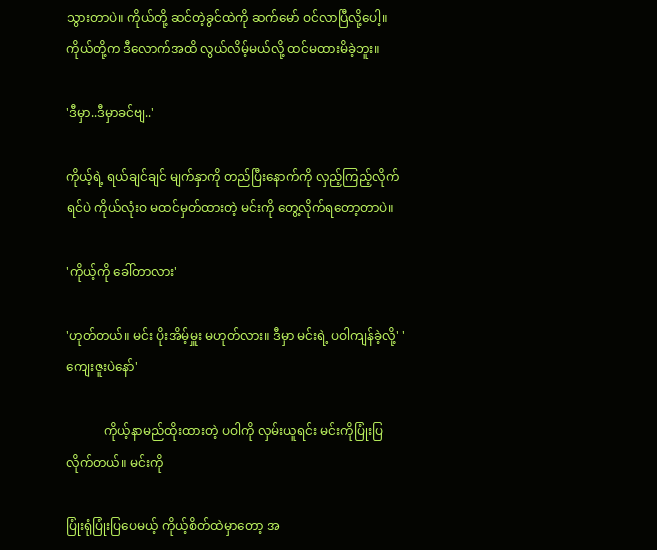သွားတာပဲ။ ကိုယ်တို့ ဆင်တဲ့ခွင်ထဲကို ဆက်မော် ဝင်လာပြီလို့ပေါ့။ ကိုယ်တို့က ဒီလောက်အထိ လွယ်လိမ့်မယ်လို့ ထင်မထားမိခဲ့ဘူး။

'ဒီမှာ..ဒီမှာခင်ဗျ..'

ကိုယ့်ရဲ့ ရယ်ချင်ချင် မျက်နှာကို တည်ပြီးနောက်ကို လှည့်ကြည့်လိုက်ရင်ပဲ ကိုယ်လုံးဝ မထင်မှတ်ထားတဲ့ မင်းကို တွေ့လိုက်ရတော့တာပဲ။

'ကိုယ့်ကို ခေါ်တာလား'

'ဟုတ်တယ်။ မင်း ပိုးအိမ့်မှူး မဟုတ်လား။ ဒီမှာ မင်းရဲ့ ပဝါကျန်ခဲ့လို့' 'ကျေးဇူးပဲနော်'

            ကိုယ့်နာမည်ထိုးထားတဲ့ ပဝါကို လှမ်းယူရင်း မင်းကိုပြုံးပြလိုက်တယ်။ မင်းကို

ပြုံးရုံပြုံးပြပေမယ့် ကိုယ့်စိတ်ထဲမှာတော့ အ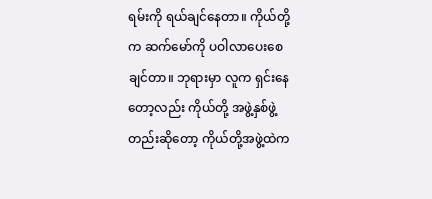ရမ်းကို ရယ်ချင်နေတာ။ ကိုယ်တို့က ဆက်မော်ကို ပဝါလာပေးစေချင်တာ။ ဘုရားမှာ လူက ရှင်းနေတော့လည်း ကိုယ်တို့ အဖွဲ့နှစ်ဖွဲ့တည်းဆိုတော့ ကိုယ်တို့အဖွဲ့ထဲက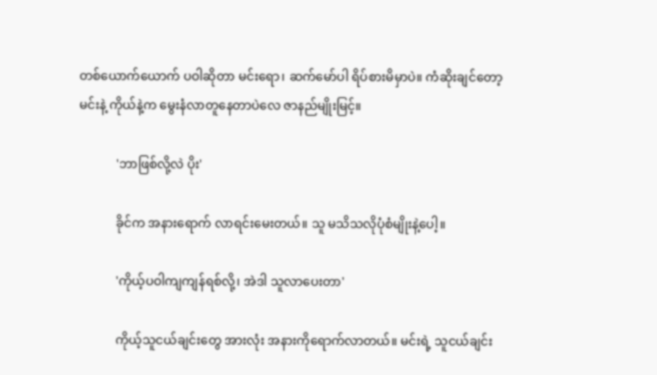တစ်ယောက်ယောက် ပဝါဆိုတာ မင်းရော၊ ဆက်မော်ပါ ရိပ်စားမိမှာပဲ။ ကံဆိုးချင်တော့ မင်းနဲ့ ကိုယ်နဲ့က မွေးနံလာတူနေတာပဲလေ ဇာနည်မျိုးမြင့်။

            'ဘာဖြစ်လို့လဲ ပိုး'

            ခိုင်က အနားရောက် လာရင်းမေးတယ်။ သူ မသိသလိုပုံစံမျိုးနဲ့ပေါ့။

            'ကိုယ့်ပဝါကျကျန်ရစ်လို့၊ အဲဒါ သူလာပေးတာ'

            ကိုယ့်သူငယ်ချင်းတွေ အားလုံး အနားကိုရောက်လာတယ်။ မင်းရဲ့ သူငယ်ချင်း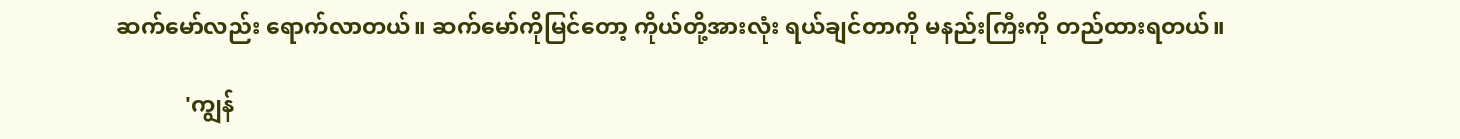ဆက်မော်လည်း ရောက်လာတယ်။ ဆက်မော်ကိုမြင်တော့ ကိုယ်တို့အားလုံး ရယ်ချင်တာကို မနည်းကြီးကို တည်ထားရတယ်။

            'ကျွန်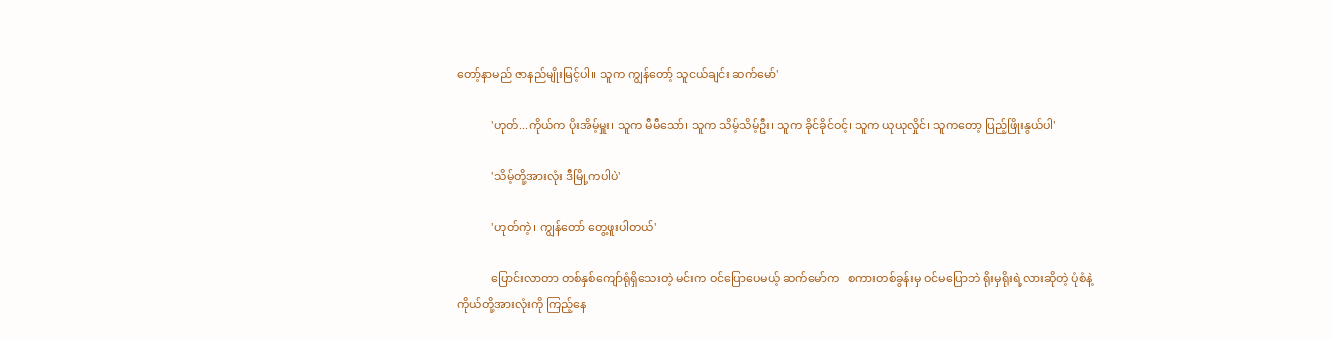တော့်နာမည် ဇာနည်မျိုးမြင့်ပါ။ သူက ကျွန်တော့် သူငယ်ချင်း ဆက်မော်'

            'ဟုတ်...ကိုယ်က ပိုးအိမ့်မှူး၊ သူက မီမီသော်၊ သူက သိမ့်သိမ့်ဦး၊ သူက ခိုင်ခိုင်ဝင့်၊ သူက ယုယုလှိုင်၊ သူကတော့ ပြည့်ဖြိုးနွယ်ပါ'

            'သိမ့်တို့အားလုံး ဒီမြို့ကပါပဲ'

            'ဟုတ်ကဲ့၊ ကျွန်တော် တွေ့ဖူးပါတယ်'

            ပြောင်းလာတာ တစ်နှစ်ကျော်ရုံရှိသေးတဲ့ မင်းက ဝင်ပြောပေမယ့် ဆက်မော်က   စကားတစ်ခွန်းမှ ဝင်မပြောဘဲ ရိုးမှရိုးရဲ့လားဆိုတဲ့ ပုံစံနဲ့ ကိုယ်တို့အားလုံးကို ကြည့်နေ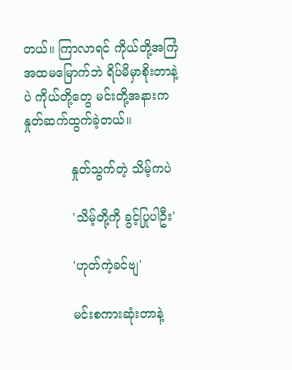တယ်။ ကြာလာရင် ကိုယ်တို့အကြံ အထမမြောက်ဘဲ ရိပ်မိမှာစိုးတာနဲ့ပဲ ကိုယ်တို့တွေ မင်းတို့အနားက နှုတ်ဆက်ထွက်ခဲ့တယ်။

            နှုတ်သွက်တဲ့ သိမ့်ကပဲ

            'သိမ့်တို့ကို ခွင့်ပြုပါဦး'

            'ဟုတ်ကဲ့ခင်ဗျ'

            မင်းစကားဆုံးတာနဲ့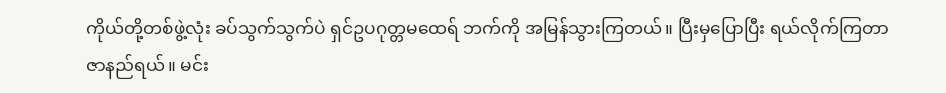ကိုယ်တို့တစ်ဖွဲ့လုံး ခပ်သွက်သွက်ပဲ ရှင်ဥပဂုတ္တမထေရ် ဘက်ကို အမြန်သွားကြတယ်။ ပြီးမှပြောပြီး ရယ်လိုက်ကြတာ ဇာနည်ရယ်။ မင်း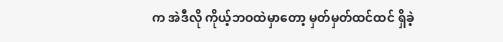က အဲဒီလို ကိုယ့်ဘဝထဲမှာတော့ မှတ်မှတ်ထင်ထင် ရှိခဲ့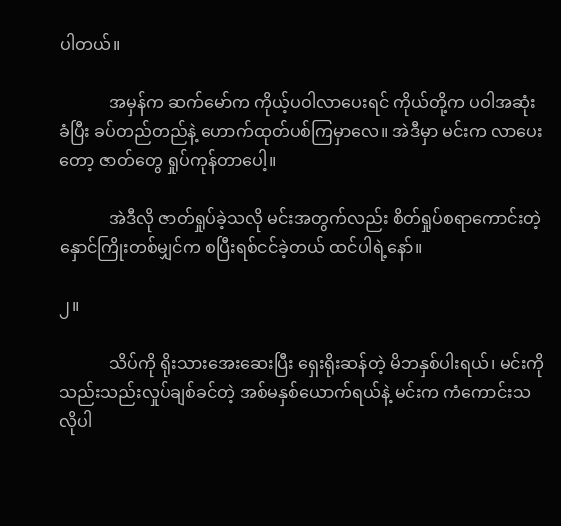ပါတယ်။

            အမှန်က ဆက်မော်က ကိုယ့်ပဝါလာပေးရင် ကိုယ်တို့က ပဝါအဆုံးခံပြီး ခပ်တည်တည်နဲ့ ဟောက်ထုတ်ပစ်ကြမှာလေ။ အဲဒီမှာ မင်းက လာပေးတော့ ဇာတ်တွေ ရှုပ်ကုန်တာပေါ့။

            အဲဒီလို ဇာတ်ရှုပ်ခဲ့သလို မင်းအတွက်လည်း စိတ်ရှုပ်စရာကောင်းတဲ့ နှောင်ကြိုးတစ်မျှင်က စပြီးရစ်ငင်ခဲ့တယ် ထင်ပါရဲ့နော်။

၂။

            သိပ်ကို ရိုးသားအေးဆေးပြီး ရှေးရိုးဆန်တဲ့ မိဘနှစ်ပါးရယ်၊ မင်းကို သည်းသည်းလှုပ်ချစ်ခင်တဲ့ အစ်မနှစ်ယောက်ရယ်နဲ့ မင်းက ကံကောင်းသလိုပါ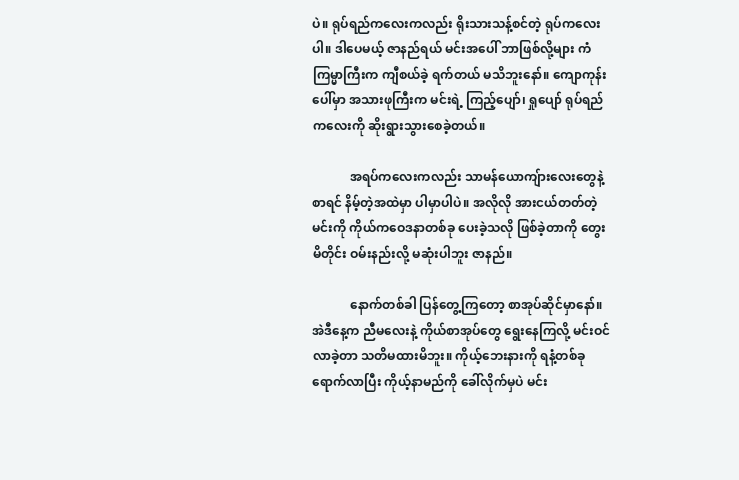ပဲ။ ရုပ်ရည်ကလေးကလည်း ရိုးသားသန့်စင်တဲ့ ရုပ်ကလေးပါ။ ဒါပေမယ့် ဇာနည်ရယ် မင်းအပေါ် ဘာဖြစ်လို့များ ကံကြမ္မာကြီးက ကျီစယ်ခဲ့ ရက်တယ် မသိဘူးနော်။ ကျောကုန်းပေါ်မှာ အသားဖုကြီးက မင်းရဲ့ ကြည့်ပျော်၊ ရှုပျော် ရုပ်ရည်ကလေးကို ဆိုးရွားသွားစေခဲ့တယ်။

            အရပ်ကလေးကလည်း သာမန်ယောကျ်ားလေးတွေနဲ့စာရင် နိမ့်တဲ့အထဲမှာ ပါမှာပါပဲ။ အလိုလို အားငယ်တတ်တဲ့ မင်းကို ကိုယ်ကဝေဒနာတစ်ခု ပေးခဲ့သလို ဖြစ်ခဲ့တာကို တွေးမိတိုင်း ဝမ်းနည်းလို့ မဆုံးပါဘူး ဇာနည်။

            နောက်တစ်ခါ ပြန်တွေ့ကြတော့ စာအုပ်ဆိုင်မှာနော်။ အဲဒီနေ့က ညီမလေးနဲ့ ကိုယ်စာအုပ်တွေ ရွေးနေကြလို့ မင်းဝင်လာခဲ့တာ သတိမထားမိဘူး။ ကိုယ့်ဘေးနားကို ရနံ့တစ်ခုရောက်လာပြီး ကိုယ့်နာမည်ကို ခေါ်လိုက်မှပဲ မင်း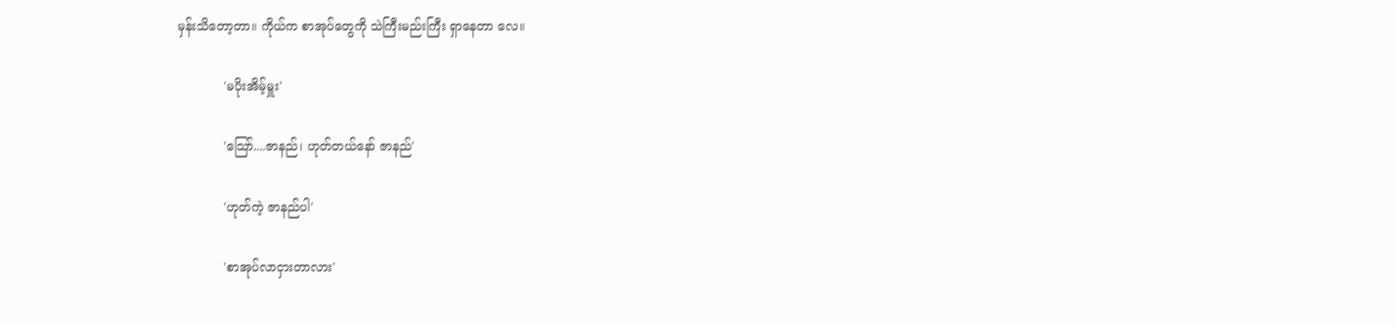မှန်းသိတော့တာ။ ကိုယ်က စာအုပ်တွေကို သဲကြီးမည်းကြီး ရှာနေတာ လေ။

            'မပိုးအိမ့်မှူး'

            'သြော်....ဇာနည်၊ ဟုတ်တယ်နော် ဇာနည်'

            'ဟုတ်ကဲ့ ဇာနည်ပါ'

            'စာအုပ်လာငှားတာလား'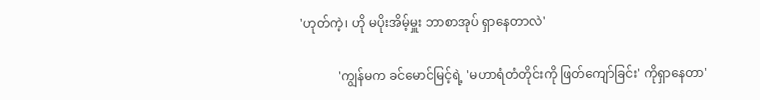'ဟုတ်ကဲ့၊ ဟို မပိုးအိမ့်မှူး ဘာစာအုပ် ရှာနေတာလဲ'

            'ကျွန်မက ခင်မောင်မြင့်ရဲ့ 'မဟာရံတံတိုင်းကို ဖြတ်ကျော်ခြင်း' ကိုရှာနေတာ'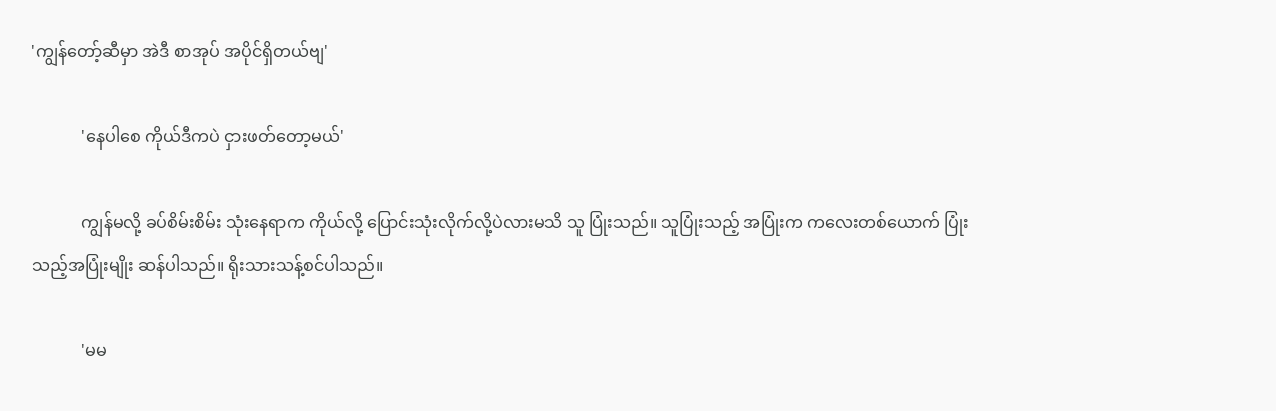'ကျွန်တော့်ဆီမှာ အဲဒီ စာအုပ် အပိုင်ရှိတယ်ဗျ'

            'နေပါစေ ကိုယ်ဒီကပဲ ငှားဖတ်တော့မယ်'

            ကျွန်မလို့ ခပ်စိမ်းစိမ်း သုံးနေရာက ကိုယ်လို့ ပြောင်းသုံးလိုက်လို့ပဲလားမသိ သူ ပြုံးသည်။ သူပြုံးသည့် အပြုံးက ကလေးတစ်ယောက် ပြုံးသည့်အပြုံးမျိုး ဆန်ပါသည်။ ရိုးသားသန့်စင်ပါသည်။

            'မမ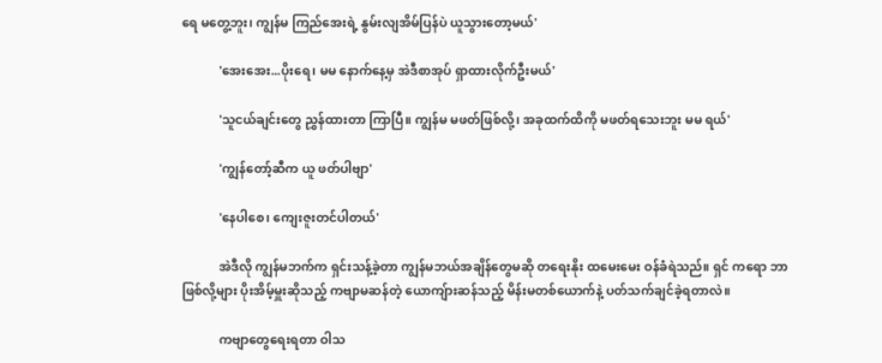ရေ မတွေ့ဘူး၊ ကျွန်မ ကြည်အေးရဲ့ နွမ်းလျအိမ်ပြန်ပဲ ယူသွားတော့မယ်'

            'အေးအေး...ပိုးရေ၊ မမ နောက်နေ့မှ အဲဒီစာအုပ် ရှာထားလိုက်ဦးမယ်'

            'သူငယ်ချင်းတွေ ညွှန်ထားတာ ကြာပြီ။ ကျွန်မ မဖတ်ဖြစ်လို့၊ အခုထက်ထိကို မဖတ်ရသေးဘူး မမ ရယ်'

            'ကျွန်တော့်ဆီက ယူ ဖတ်ပါဗျာ'

            'နေပါစေ၊ ကျေးဇူးတင်ပါတယ်'

            အဲဒီလို ကျွန်မဘက်က ရှင်းသန့်ခဲ့တာ ကျွန်မဘယ်အချိန်တွေမဆို တရေးနိုး ထမေးမေး ဝန်ခံရဲသည်။ ရှင် ကရော ဘာဖြစ်လို့များ ပိုးအိမ့်မှူးဆိုသည့် ကဗျာမဆန်တဲ့ ယောကျ်ားဆန်သည့် မိန်းမတစ်ယောက်နဲ့ ပတ်သက်ချင်ခဲ့ရတာလဲ။

            ကဗျာတွေရေးရတာ ဝါသ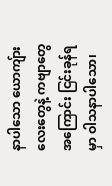နာပါသော ယောကျ်ားလေးတွေနဲ့ ကဗျာတွေအကြောင်း ငြင်းခုန်ရမှာ ဝါသနာပါသော၊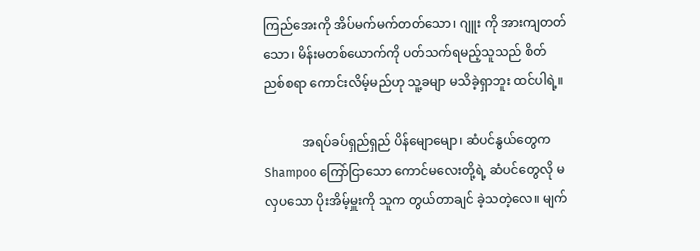ကြည်အေးကို အိပ်မက်မက်တတ်သော၊ ဂျူး ကို အားကျတတ်သော၊ မိန်းမတစ်ယောက်ကို ပတ်သက်ရမည့်သူသည် စိတ်ညစ်စရာ ကောင်းလိမ့်မည်ဟု သူ့ခမျာ မသိခဲ့ရှာဘူး ထင်ပါရဲ့။

            အရပ်ခပ်ရှည်ရှည် ပိန်မျောမျော၊ ဆံပင်နွယ်တွေက Shampoo ကြော်ငြာသော ကောင်မလေးတို့ရဲ့ ဆံပင်တွေလို မလှပသော ပိုးအိမ့်မှူးကို သူက တွယ်တာချင် ခဲ့သတဲ့လေ။ မျက်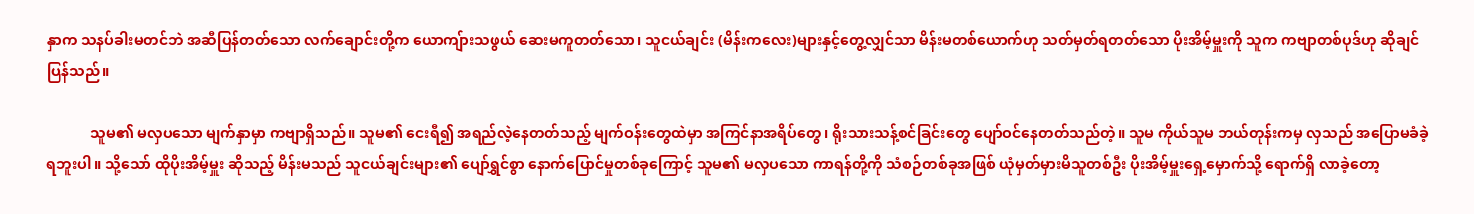နှာက သနပ်ခါးမတင်ဘဲ အဆီပြန်တတ်သော လက်ချောင်းတို့က ယောကျ်ားသဖွယ် ဆေးမကူတတ်သော၊ သူငယ်ချင်း (မိန်းကလေး)များနှင့်တွေ့လျှင်သာ မိန်းမတစ်ယောက်ဟု သတ်မှတ်ရတတ်သော ပိုးအိမ့်မှူးကို သူက ကဗျာတစ်ပုဒ်ဟု ဆိုချင်ပြန်သည်။

            သူမ၏ မလှပသော မျက်နှာမှာ ကဗျာရှိသည်။ သူမ၏ ငေးရီ၍ အရည်လဲ့နေတတ်သည့် မျက်ဝန်းတွေထဲမှာ အကြင်နာအရိပ်တွေ၊ ရိုးသားသန့်စင်ခြင်းတွေ ပျော်ဝင်နေတတ်သည်တဲ့။ သူမ ကိုယ်သူမ ဘယ်တုန်းကမှ လှသည် အပြောမခံခဲ့ရဘူးပါ။ သို့သော် ထိုပိုးအိမ့်မှူး ဆိုသည့် မိန်းမသည် သူငယ်ချင်းများ၏ ပျော်ရွှင်စွာ နောက်ပြောင်မှုတစ်ခုကြောင့် သူမ၏ မလှပသော ကာရန်တို့ကို သံစဉ်တစ်ခုအဖြစ် ယုံမှတ်မှားမိသူတစ်ဦး ပိုးအိမ့်မှူးရှေ့မှောက်သို့ ရောက်ရှိ လာခဲ့တော့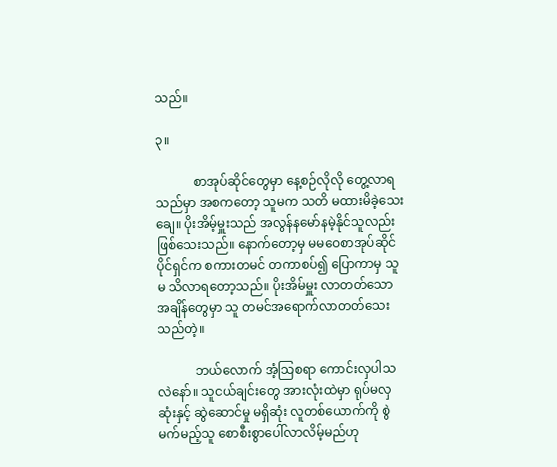သည်။

၃။

            စာအုပ်ဆိုင်တွေမှာ နေ့စဉ်လိုလို တွေ့လာရသည်မှာ အစကတော့ သူမက သတိ မထားမိခဲ့သေးချေ။ ပိုးအိမ့်မှူးသည် အလွန်နမော်နမဲ့နိုင်သူလည်း ဖြစ်သေးသည်။ နောက်တော့မှ မမဝေစာအုပ်ဆိုင်ပိုင်ရှင်က စကားတမင် တကာစပ်၍ ပြောကာမှ သူမ သိလာရတော့သည်။ ပိုးအိမ်မှူး လာတတ်သော အချိန်တွေမှာ သူ တမင်အရောက်လာတတ်သေးသည်တဲ့။

            ဘယ်လောက် အံ့သြစရာ ကောင်းလှပါသလဲနော်။ သူငယ်ချင်းတွေ အားလုံးထဲမှာ ရုပ်မလှဆုံးနှင့် ဆွဲဆောင်မှု မရှိဆုံး လူတစ်ယောက်ကို စွဲမက်မည့်သူ စောစီးစွာပေါ်လာလိမ့်မည်ဟု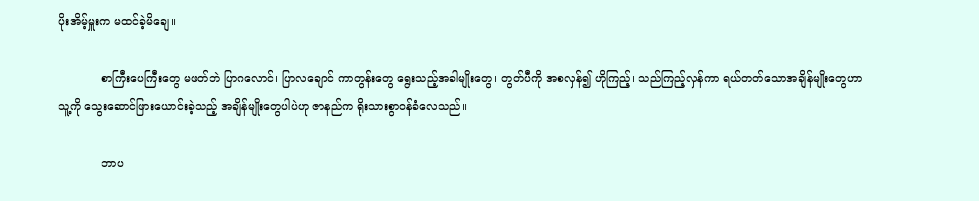ပိုးအိမ့်မှူးက မထင်ခဲ့မိချေ။

            စာကြီးပေကြီးတွေ မဖတ်ဘဲ ပြာဂလောင်၊ ပြာလချောင် ကာတွန်းတွေ ရွေးသည့်အခါမျိုးတွေ၊ တွတ်ပီကို အစလှန်၍ ဟိုကြည့်၊ သည်ကြည့်လှန်ကာ ရယ်တတ်သောအချိန်မျိုးတွေဟာ သူ့ကို သွေးဆောင်ဖြားယောင်းခဲ့သည့် အချိန်မျိုးတွေပါပဲဟု ဇာနည်က ရိုးသားစွာဝန်ခံလေသည်။

            ဘာပ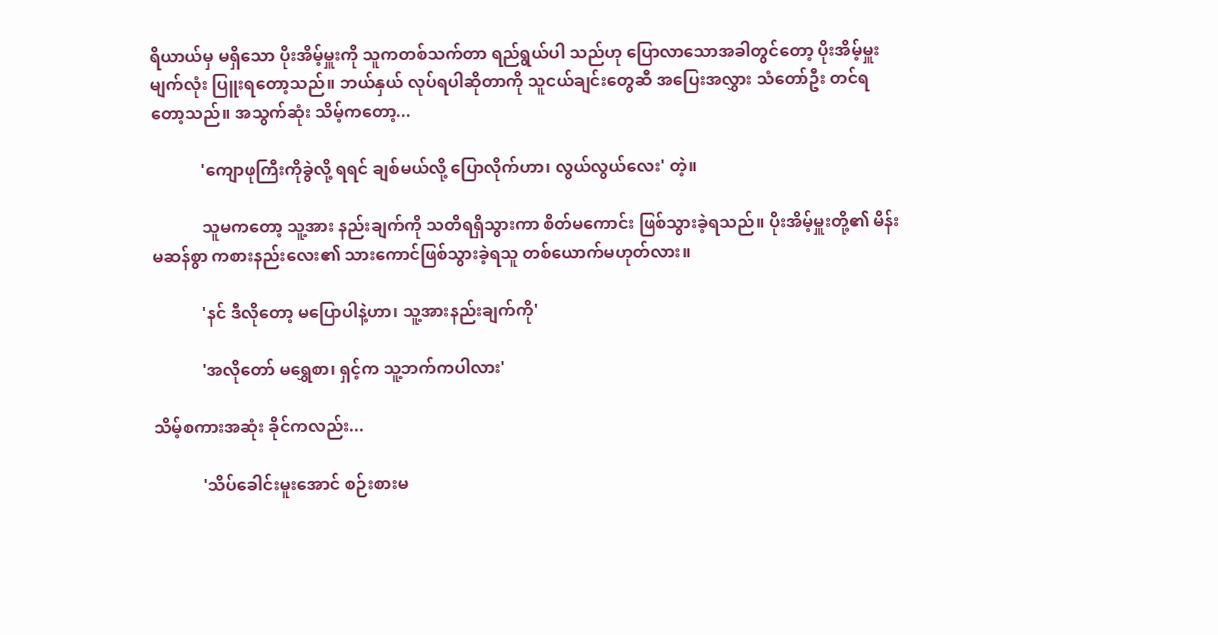ရိယာယ်မှ မရှိသော ပိုးအိမ့်မှူးကို သူကတစ်သက်တာ ရည်ရွယ်ပါ သည်ဟု ပြောလာသောအခါတွင်တော့ ပိုးအိမ့်မှူးမျက်လုံး ပြူးရတော့သည်။ ဘယ်နှယ် လုပ်ရပါဆိုတာကို သူငယ်ချင်းတွေဆီ အပြေးအလွှား သံတော်ဦး တင်ရတော့သည်။ အသွက်ဆုံး သိမ့်ကတော့...

            'ကျောဖုကြီးကိုခွဲလို့ ရရင် ချစ်မယ်လို့ ပြောလိုက်ဟာ၊ လွယ်လွယ်လေး' တဲ့။

            သူမကတော့ သူ့အား နည်းချက်ကို သတိရရှိသွားကာ စိတ်မကောင်း ဖြစ်သွားခဲ့ရသည်။ ပိုးအိမ့်မှူးတို့၏ မိန်းမဆန်စွာ ကစားနည်းလေး၏ သားကောင်ဖြစ်သွားခဲ့ရသူ တစ်ယောက်မဟုတ်လား။

            'နင် ဒီလိုတော့ မပြောပါနဲ့ဟာ၊ သူ့အားနည်းချက်ကို'

            'အလိုတော် မရွှေစာ၊ ရှင့်က သူ့ဘက်ကပါလား'

သိမ့်စကားအဆုံး ခိုင်ကလည်း...

            'သိပ်ခေါင်းမူးအောင် စဉ်းစားမ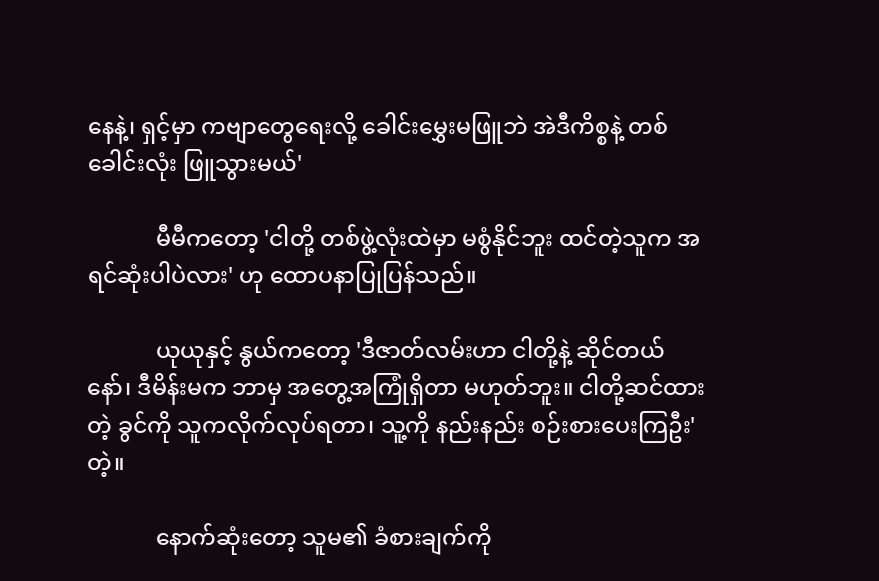နေနဲ့၊ ရှင့်မှာ ကဗျာတွေရေးလို့ ခေါင်းမွှေးမဖြူဘဲ အဲဒီကိစ္စနဲ့ တစ်ခေါင်းလုံး ဖြူသွားမယ်'

            မီမီကတော့ 'ငါတို့ တစ်ဖွဲ့လုံးထဲမှာ မစွံနိုင်ဘူး ထင်တဲ့သူက အရင်ဆုံးပါပဲလား' ဟု ထောပနာပြုပြန်သည်။

            ယုယုနှင့် နွယ်ကတော့ 'ဒီဇာတ်လမ်းဟာ ငါတို့နဲ့ ဆိုင်တယ်နော်၊ ဒီမိန်းမက ဘာမှ အတွေ့အကြုံရှိတာ မဟုတ်ဘူး။ ငါတို့ဆင်ထားတဲ့ ခွင်ကို သူကလိုက်လုပ်ရတာ၊ သူ့ကို နည်းနည်း စဉ်းစားပေးကြဦး'တဲ့။

            နောက်ဆုံးတော့ သူမ၏ ခံစားချက်ကို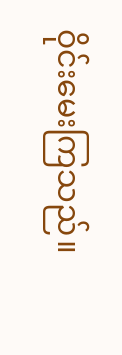ဝိုင်းမေးကြသည်။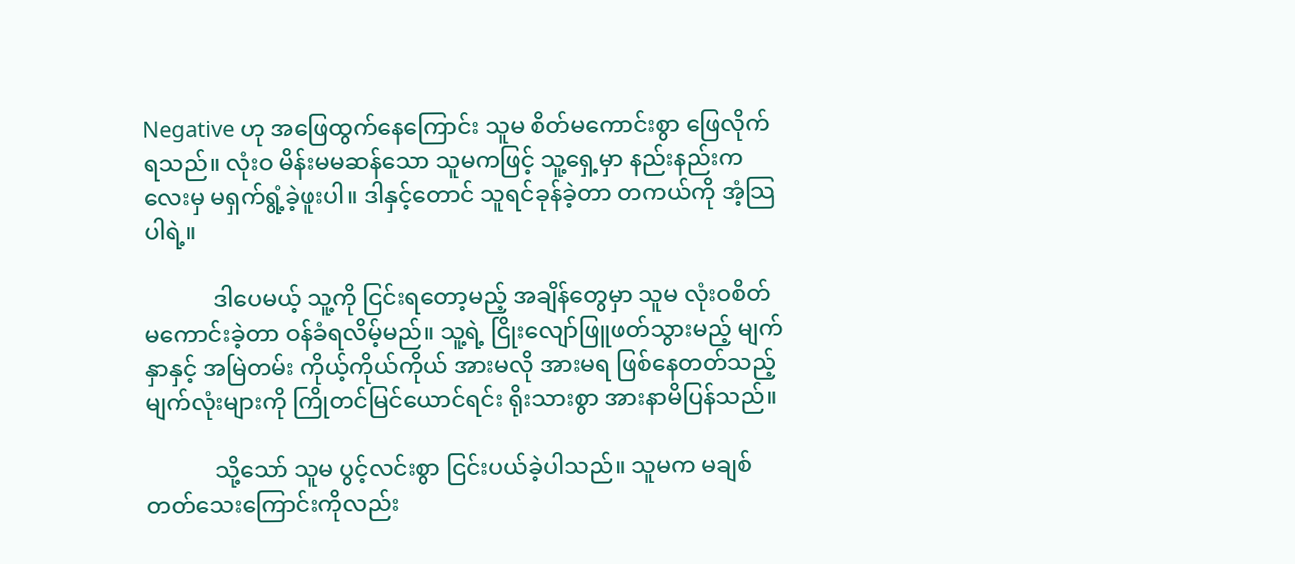Negative ဟု အဖြေထွက်နေကြောင်း သူမ စိတ်မကောင်းစွာ ဖြေလိုက်ရသည်။ လုံးဝ မိန်းမမဆန်သော သူမကဖြင့် သူ့ရှေ့မှာ နည်းနည်းကလေးမှ မရှက်ရွံ့ခဲ့ဖူးပါ။ ဒါနှင့်တောင် သူရင်ခုန်ခဲ့တာ တကယ်ကို အံ့သြပါရဲ့။

            ဒါပေမယ့် သူ့ကို ငြင်းရတော့မည့် အချိန်တွေမှာ သူမ လုံးဝစိတ်မကောင်းခဲ့တာ ဝန်ခံရလိမ့်မည်။ သူ့ရဲ့ ငြိုးလျော်ဖြူဖတ်သွားမည့် မျက်နှာနှင့် အမြဲတမ်း ကိုယ့်ကိုယ်ကိုယ် အားမလို အားမရ ဖြစ်နေတတ်သည့် မျက်လုံးများကို ကြိုတင်မြင်ယောင်ရင်း ရိုးသားစွာ အားနာမိပြန်သည်။

            သို့သော် သူမ ပွင့်လင်းစွာ ငြင်းပယ်ခဲ့ပါသည်။ သူမက မချစ်တတ်သေးကြောင်းကိုလည်း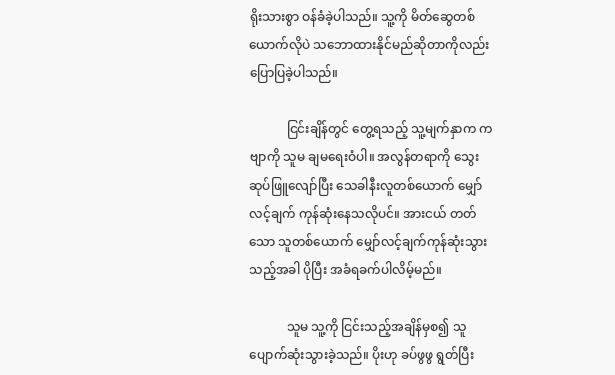ရိုးသားစွာ ဝန်ခံခဲ့ပါသည်။ သူ့ကို မိတ်ဆွေတစ်ယောက်လိုပဲ သဘောထားနိုင်မည်ဆိုတာကိုလည်း ပြောပြခဲ့ပါသည်။

            ငြင်းချိန်တွင် တွေ့ရသည့် သူ့မျက်နှာက ကဗျာကို သူမ ချမရေးဝံပါ။ အလွန်တရာကို သွေးဆုပ်ဖြူလျော်ပြီး သေခါနီးလူတစ်ယောက် မျှော်လင့်ချက် ကုန်ဆုံးနေသလိုပင်။ အားငယ် တတ်သော သူတစ်ယောက် မျှော်လင့်ချက်ကုန်ဆုံးသွားသည့်အခါ ပိုပြီး အခံရခက်ပါလိမ့်မည်။

            သူမ သူ့ကို ငြင်းသည့်အချိန်မှစ၍ သူပျောက်ဆုံးသွားခဲ့သည်။ ပိုးဟု ခပ်ဖွဖွ ရွတ်ပြီး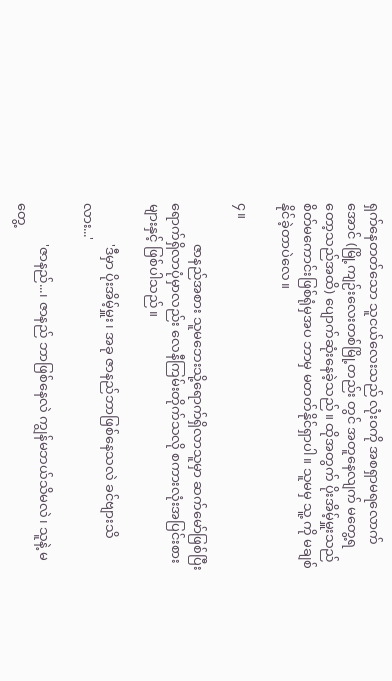ရှက်နေတတ်သော သူငယ်လေးသည် လုံးဝကို အစရှာမရလောက်အောင် (မြို့ကျဉ်းလေးတစ်မြို့တည်း တွင် အတူနေလျက် မတွေ့ရတော့သည်အထိ) ပျောက်ဆုံးနေခဲ့သည်။ ထိုအတွက် ပိုးအိမ့်မှူးသည် စိတ်မကောင်းဖြစ်ရုံမှအပ ဘာမှ မတတ်နိုင်ရှာပါ။ သူမမှ သူ့ ကို မချစ်နိုင်ခဲ့တာပဲလေ။

၄။

            ဇာနည်အစား သူမဘေးသို့ရောက်ရှိလာသူမှာ ဆက်မော်ဖြစ်ပြီး ရောက်ရှိလာပုံမှာလည်း လေနီကြမ်းတိုက်သလို စကားလုံးအပြင်းစားများနှင့် ဖြစ်ပါသည်။

            'ဒီမှာ ပိုးအိမ့်မှူး၊ အခု ဇာနည်ဘာဖြစ်နေသလဲ ခင်ဗျားသိလား...'

            'ဇာနည်...၊ ဇာနည် ဘာဖြစ်နေလဲ ကျွန်မဘယ်သိမလဲ၊ သူနဲ့ မတွေ့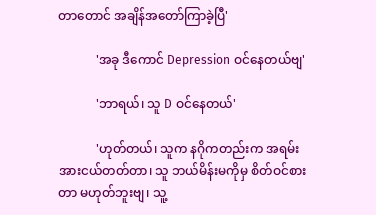တာတောင် အချိန်အတော်ကြာခဲ့ပြီ'

            'အခု ဒီကောင် Depression ဝင်နေတယ်ဗျ'

            'ဘာရယ်၊ သူ D ဝင်နေတယ်'

            'ဟုတ်တယ်၊ သူက နဂိုကတည်းက အရမ်းအားငယ်တတ်တာ၊ သူ ဘယ်မိန်းမကိုမှ စိတ်ဝင်စားတာ မဟုတ်ဘူးဗျ၊ သူ့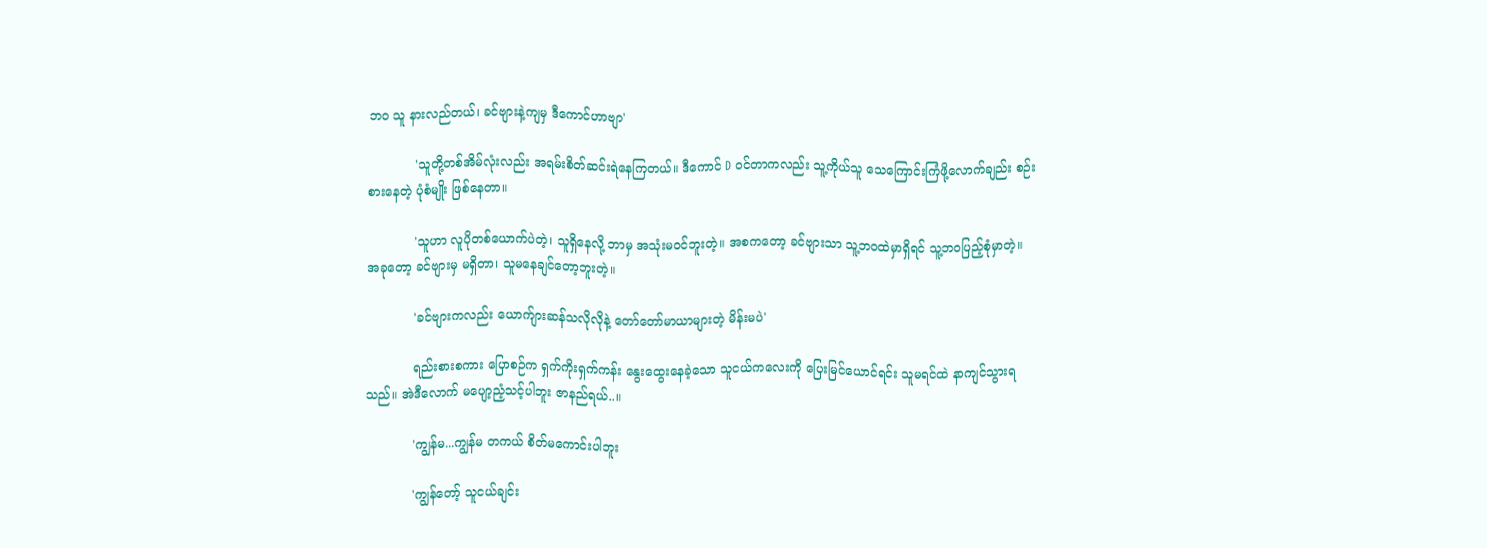ဘဝ သူ နားလည်တယ်၊ ခင်ဗျားနဲ့ကျမှ ဒီကောင်ဟာဗျာ'

            'သူတို့တစ်အိမ်လုံးလည်း အရမ်းစိတ်ဆင်းရဲနေကြတယ်။ ဒီကောင် D ဝင်တာကလည်း သူ့ကိုယ်သူ သေကြောင်းကြံဖို့လောက်ချည်း စဉ်းစားနေတဲ့ ပုံစံမျိုး ဖြစ်နေတာ။

            'သူဟာ လူပိုတစ်ယောက်ပဲတဲ့၊ သူရှိနေလို့ ဘာမှ အသုံးမဝင်ဘူးတဲ့။ အစကတော့ ခင်ဗျားသာ သူ့ဘဝထဲမှာရှိရင် သူ့ဘဝပြည့်စုံမှာတဲ့။ အခုတော့ ခင်ဗျားမှ မရှိတာ၊ သူမနေချင်တော့ဘူးတဲ့။

            'ခင်ဗျားကလည်း ယောက်ျားဆန်သလိုလိုနဲ့ တော်တော်မာယာများတဲ့ မိန်းမပဲ'

            ရည်းစားစကား ပြောစဉ်က ရှက်ကိုးရှက်ကန်း နွေးထွေးနေခဲ့သော သူငယ်ကလေးကို ပြေးမြင်ယောင်ရင်း သူမရင်ထဲ နာကျင်သွားရသည်။ အဲဒီလောက် မပျော့ညံ့သင့်ပါဘူး ဇာနည်ရယ်..။

            'ကျွန်မ...ကျွန်မ တကယ် စိတ်မကောင်းပါဘူး

            'ကျွန်တော့် သူငယ်ချင်း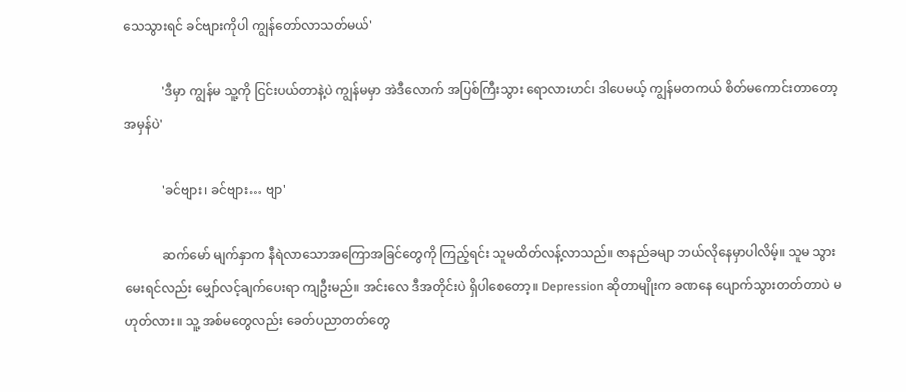သေသွားရင် ခင်ဗျားကိုပါ ကျွန်တော်လာသတ်မယ်'

            'ဒီမှာ ကျွန်မ သူ့ကို ငြင်းပယ်တာနဲ့ပဲ ကျွန်မမှာ အဲဒီလောက် အပြစ်ကြီးသွား ရောလားဟင်၊ ဒါပေမယ့် ကျွန်မတကယ် စိတ်မကောင်းတာတော့ အမှန်ပဲ'

            'ခင်ဗျား၊ ခင်ဗျား… ဗျာ'

            ဆက်မော် မျက်နှာက နီရဲလာသောအကြောအခြင်တွေကို ကြည့်ရင်း သူမထိတ်လန့်လာသည်။ ဇာနည်ခမျာ ဘယ်လိုနေမှာပါလိမ့်။ သူမ သွားမေးရင်လည်း မျှော်လင့်ချက်ပေးရာ ကျဦးမည်။ အင်းလေ ဒီအတိုင်းပဲ ရှိပါစေတော့။ Depression ဆိုတာမျိုးက ခဏနေ ပျောက်သွားတတ်တာပဲ မဟုတ်လား။ သူ့ အစ်မတွေလည်း ခေတ်ပညာတတ်တွေ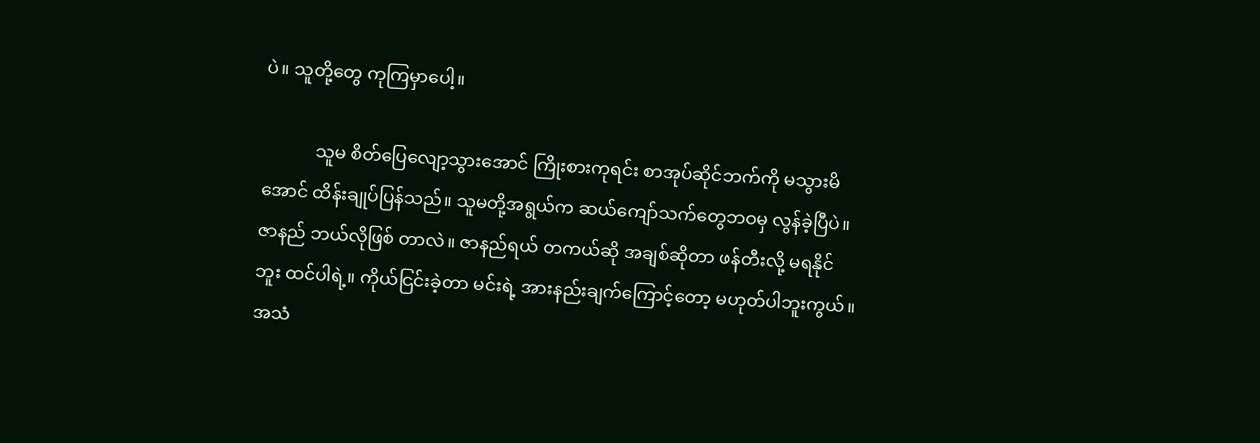ပဲ။ သူတို့တွေ ကုကြမှာပေါ့။

            သူမ စိတ်ပြေလျော့သွားအောင် ကြိုးစားကုရင်း စာအုပ်ဆိုင်ဘက်ကို မသွားမိအောင် ထိန်းချုပ်ပြန်သည်။ သူမတို့အရွယ်က ဆယ်ကျော်သက်တွေဘဝမှ လွန်ခဲ့ပြီပဲ။ ဇာနည် ဘယ်လိုဖြစ် တာလဲ။ ဇာနည်ရယ် တကယ်ဆို အချစ်ဆိုတာ ဖန်တီးလို့ မရနိုင်ဘူး ထင်ပါရဲ့။ ကိုယ်ငြင်းခဲ့တာ မင်းရဲ့ အားနည်းချက်ကြောင့်တော့ မဟုတ်ပါဘူးကွယ်။ အသံ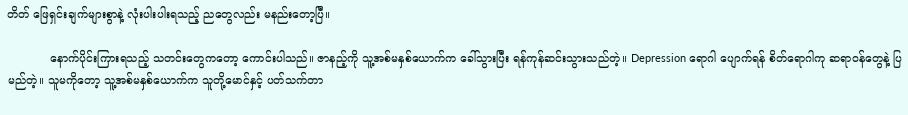တိတ် ဖြေရှင်းချက်များစွာနဲ့ လုံးပါးပါးရသည့် ညတွေလည်း မနည်းတော့ပြီ။

            နောက်ပိုင်းကြားရသည့် သတင်းတွေကတော့ ကောင်းပါသည်။ ဇာနည့်ကို သူ့အစ်မနှစ်ယောက်က ခေါ်သွားပြီး ရန်ကုန်ဆင်းသွားသည်တဲ့။ Depression ရောဂါ ပျောက်ရန် စိတ်ရောဂါကု ဆရာဝန်တွေနဲ့ ပြမည်တဲ့။ သူမကိုတော့ သူ့အစ်မနှစ်ယောက်က သူတို့မောင်နှင့် ပတ်သက်တာ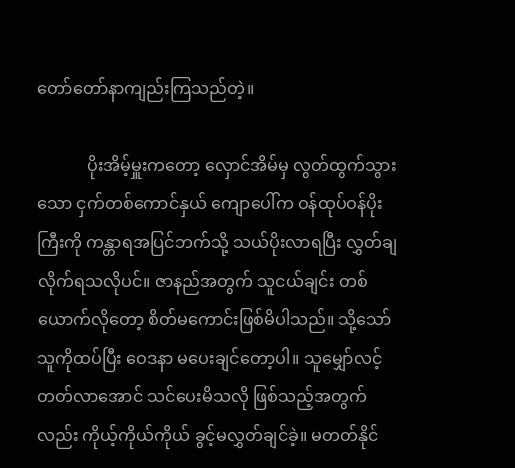တော်တော်နာကျည်းကြသည်တဲ့။

            ပိုးအိမ့်မှူးကတော့ လှောင်အိမ်မှ လွတ်ထွက်သွားသော ငှက်တစ်ကောင်နှယ် ကျောပေါ်က ဝန်ထုပ်ဝန်ပိုးကြီးကို ကန္တာရအပြင်ဘက်သို့ သယ်ပိုးလာရပြီး လွှတ်ချလိုက်ရသလိုပင်။ ဇာနည်အတွက် သူငယ်ချင်း တစ်ယောက်လိုတော့ စိတ်မကောင်းဖြစ်မိပါသည်။ သို့သော် သူကိုထပ်ပြီး ဝေဒနာ မပေးချင်တော့ပါ။ သူမျှော်လင့်တတ်လာအောင် သင်ပေးမိသလို ဖြစ်သည့်အတွက်လည်း ကိုယ့်ကိုယ်ကိုယ် ခွင့်မလွှတ်ချင်ခဲ့။ မတတ်နိုင်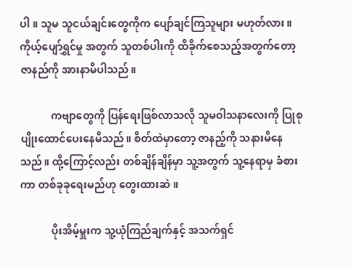ပါ။ သူမ သူငယ်ချင်းတွေကိုက ပျော်ချင်ကြသူများ မဟုတ်လား။ ကိုယ့်ပျော်ရွှင်မှု အတွက် သူတစ်ပါးကို ထိခိုက်စေသည့်အတွက်တော့ ဇာနည်ကို အားနာမိပါသည်။

            ကဗျာတွေကို ပြန်ရေးဖြစ်လာသလို သူမဝါသနာလေးကို ပြုစုပျိုးထောင်ပေးနေမိသည်။ စိတ်ထဲမှာတော့ ဇာနည့်ကို သနားမိနေသည်။ ထို့ကြောင့်လည်း တစ်ချိန်ချိန်မှာ သူ့အတွက် သူ့နေရာမှ ခံစားကာ တစ်ခုခုရေးမည်ဟု တွေးထားဆဲ။

            ပိုးအိမ့်မှူးက သူ့ယုံကြည်ချက်နှင့် အသက်ရှင်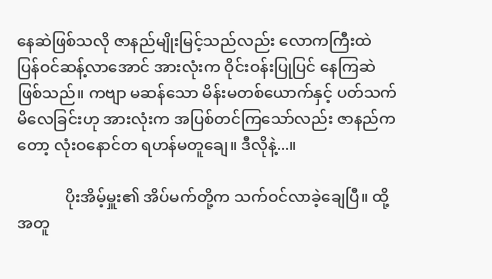နေဆဲဖြစ်သလို ဇာနည်မျိုးမြင့်သည်လည်း လောကကြီးထဲ ပြန်ဝင်ဆန့်လာအောင် အားလုံးက ဝိုင်းဝန်းပြုပြင် နေကြဆဲဖြစ်သည်။ ကဗျာ မဆန်သော မိန်းမတစ်ယောက်နှင့် ပတ်သက်မိလေခြင်းဟု အားလုံးက အပြစ်တင်ကြသော်လည်း ဇာနည်ကတော့ လုံးဝနောင်တ ရဟန်မတူချေ။ ဒီလိုနဲ့...။

            ပိုးအိမ့်မှူး၏ အိပ်မက်တို့က သက်ဝင်လာခဲ့ချေပြီ။ ထို့အတူ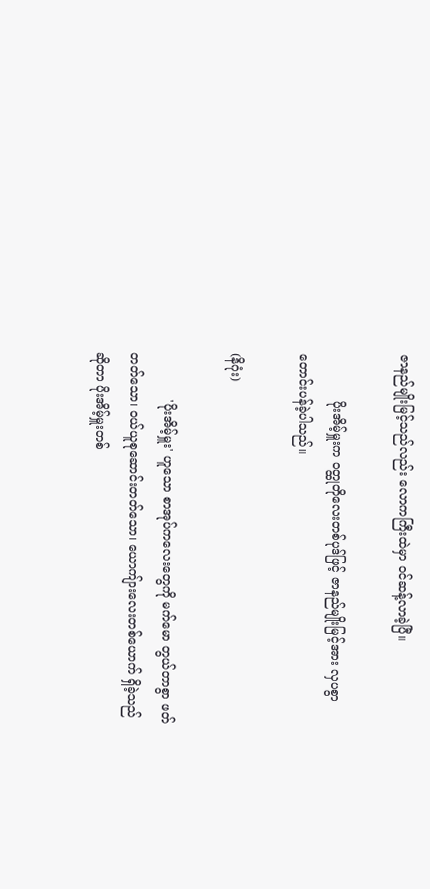ဇာနည်မျိုးမြင့်သည်လည်း လောကကြီးထဲမှာ ဝင်ဆန့်လာခဲ့ပြီ။

            ပိုးအိမ့်မှူးက ဝတ္ထုတိုလေးတစ်ပုဒ်ဖြင့် ဇာနည်မျိုးမြင့်အား လှပစွာ တောင်းပန်ခဲ့ပါသည်။

(နိဂုံး)

            'ပိုးအိမ့်မှူး' ဟူသော စာအုပ်ကလေးတွေကို မက်မော တွယ်တာစွာ ဖတ်တတ်သော၊ ဝယ်ယူစုဆောင်းတတ်သော၊ ယောကျ်ားလေးတစ်ယောက် ရှိခဲ့သည်ဆိုတာ ပိုးအိမ့်မှူးတစ်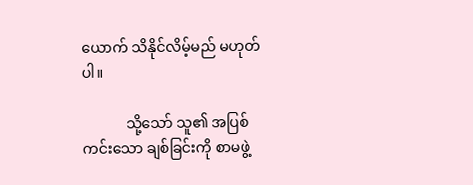ယောက် သိနိုင်လိမ့်မည် မဟုတ်ပါ။

            သို့သော် သူ၏ အပြစ်ကင်းသော ချစ်ခြင်းကို စာမဖွဲ့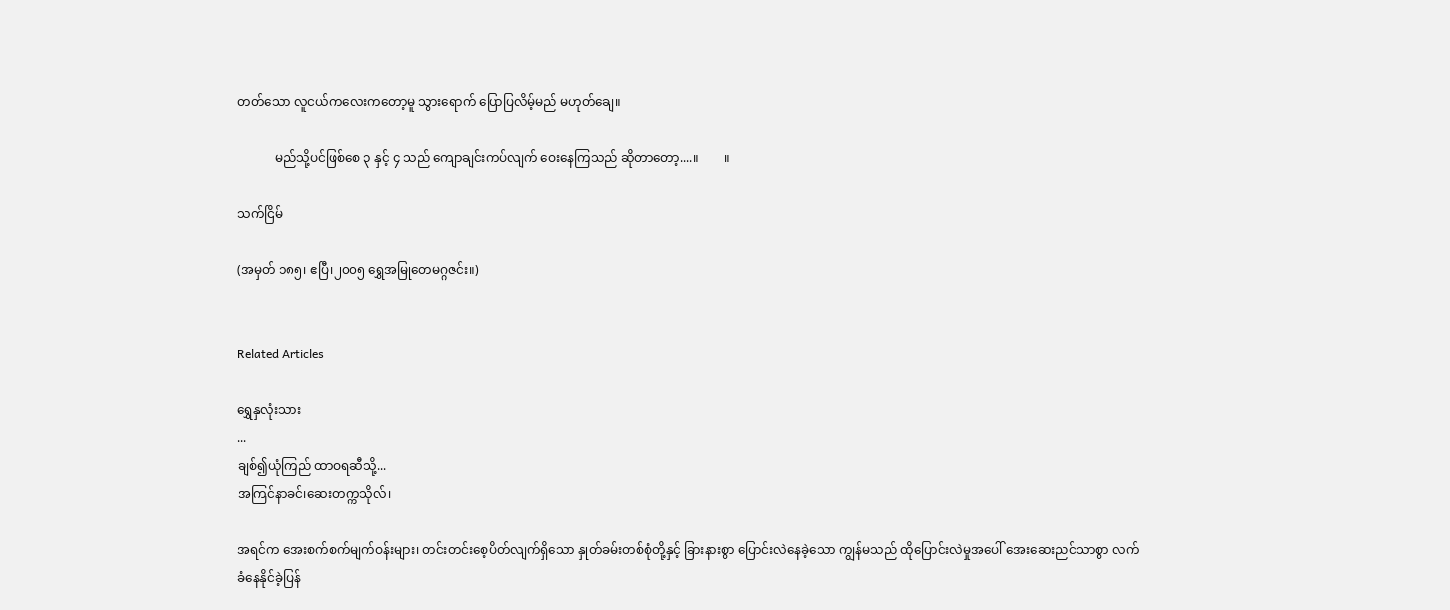တတ်သော လူငယ်ကလေးကတော့မူ သွားရောက် ပြောပြလိမ့်မည် မဟုတ်ချေ။

            မည်သို့ပင်ဖြစ်စေ ၃ နှင့် ၄ သည် ကျောချင်းကပ်လျက် ဝေးနေကြသည် ဆိုတာတော့....။        ။

သက်ငြိမ်

(အမှတ် ၁၈၅၊ ဧပြီ၊၂၀၀၅ ရွှေအမြုတေမဂ္ဂဇင်း။)


Related Articles

ရွှေနှလုံးသား
...
ချစ်၍ယုံကြည် ထာဝရဆီသို့...
အကြင်နာခင်၊ဆေးတက္ကသိုလ်၊

အရင်က အေးစက်စက်မျက်ဝန်းများ၊ တင်းတင်းစေ့ပိတ်လျက်ရှိသော နှုတ်ခမ်းတစ်စုံတို့နှင့် ခြားနားစွာ ပြောင်းလဲနေခဲ့သော ကျွန်မသည် ထိုပြောင်းလဲမှုအပေါ် အေးဆေးညင်သာစွာ လက်ခံနေနိုင်ခဲ့ပြန်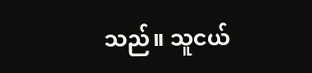သည်။ သူငယ်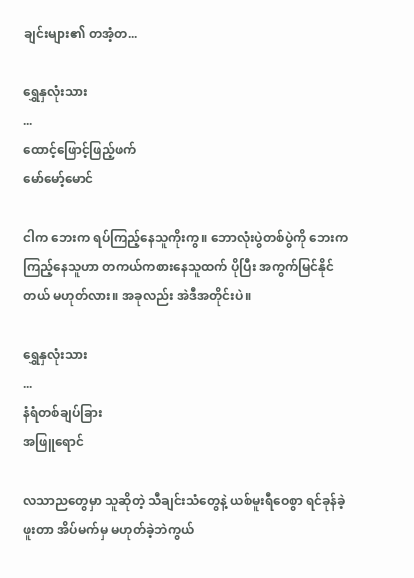ချင်းများ၏ တအံ့တ...

ရွှေနှလုံးသား
...
ထောင့်ဖြောင့်ဖြည့်ဖက်
မော်မော့်မောင်

ငါက ဘေးက ရပ်ကြည့်နေသူကိုးကွ။ ဘောလုံးပွဲတစ်ပွဲကို ဘေးက ကြည့်နေသူဟာ တကယ်ကစားနေသူထက် ပိုပြီး အကွက်မြင်နိုင်တယ် မဟုတ်လား။ အခုလည်း အဲဒီအတိုင်းပဲ။

ရွှေနှလုံးသား
...
နံရံတစ်ချပ်ခြား
အဖြူရောင်

လသာညတွေမှာ သူဆိုတဲ့ သီချင်းသံတွေနဲ့ ယစ်မူးရီဝေစွာ ရင်ခုန်ခဲ့ဖူးတာ အိပ်မက်မှ မဟုတ်ခဲ့ဘဲကွယ်